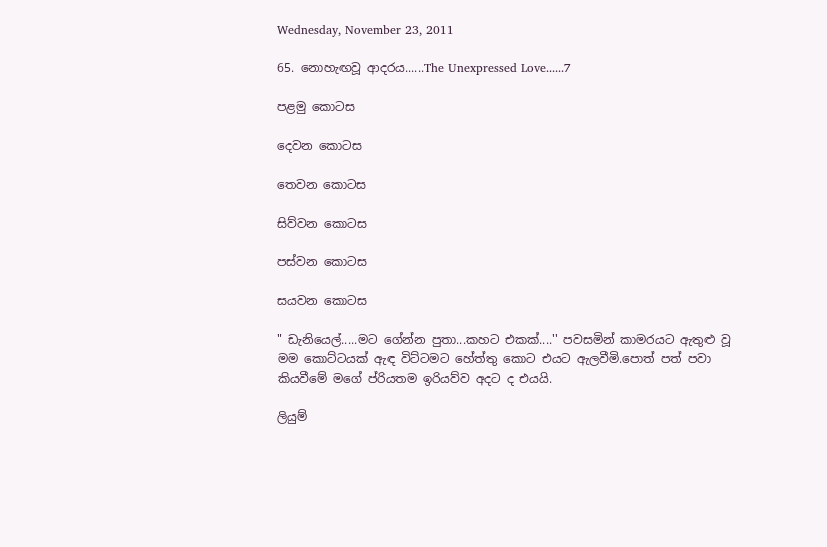Wednesday, November 23, 2011

65. නොහැඟවූ ආදරය......The Unexpressed Love......7

පළමු කොටස

දෙවන කොටස

තෙවන කොටස

සිව්වන කොටස

පස්වන කොටස

සයවන කොටස

" ඩැනියෙල්.....මට ගේන්න පුතා...කහට එකක්....'' පවසමින් කාමරයට ඇතුළු වූ මම කොට්ටයක් ඇඳ විට්ටමට හේත්තු කොට එයට ඇලවීමි.පොත් පත් පවා කියවීමේ මගේ ප්රියතම ඉරියව්ව අදට ද එයයි.

ලියුම්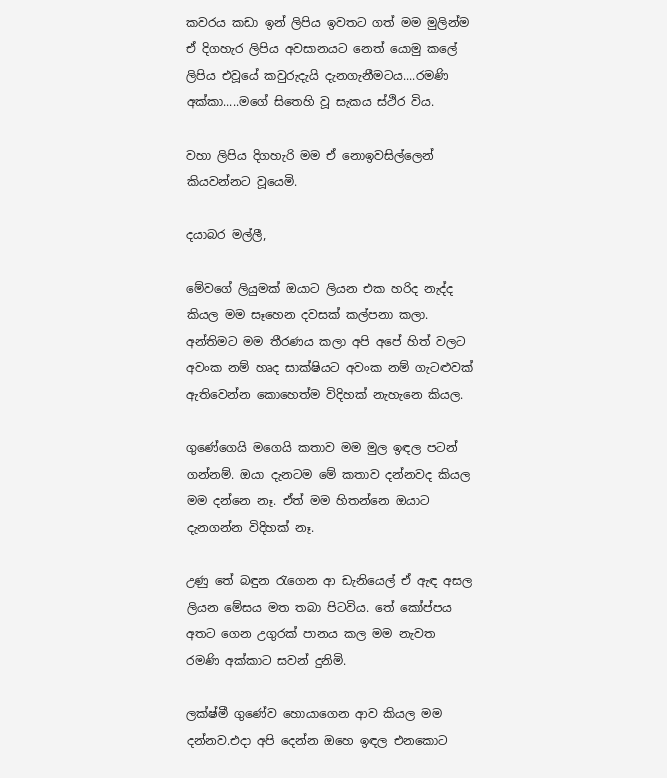කවරය කඩා ඉන් ලිපිය ඉවතට ගත් මම මුලින්ම ඒ දිගහැර ලිපිය අවසානයට නෙත් යොමු කලේ ලිපිය එවූයේ කවුරුදැයි දැනගැනීමටය....රමණි අක්කා.....මගේ සිතෙහි වූ සැකය ස්ථිර විය.

වහා ලිපිය දිගහැරි මම ඒ නොඉවසිල්ලෙන් කියවන්නට වූයෙමි.

දයාබර මල්ලී,

මේවගේ ලියුමක් ඔයාට ලියන එක හරිද නැද්ද කියල මම සෑහෙන දවසක් කල්පනා කලා. අන්තිමට මම තීරණය කලා අපි අපේ හිත් වලට අවංක නම් හෘද සාක්ෂියට අවංක නම් ගැටළුවක් ඇතිවෙන්න කොහෙත්ම විදිහක් නැහැනෙ කියල.

ගුණේගෙයි මගෙයි කතාව මම මුල ඉඳල පටන් ගන්නම්. ඔයා දැනටම මේ කතාව දන්නවද කියල මම දන්නෙ නෑ. ඒත් මම හිතන්නෙ ඔයාට දැනගන්න විදිහක් නෑ.

උණු තේ බඳුන රැගෙන ආ ඩැනියෙල් ඒ ඇඳ අසල ලියන මේසය මත තබා පිටවිය. තේ කෝප්පය අතට ගෙන උගුරක් පානය කල මම නැවත රමණි අක්කාට සවන් දුනිමි.

ලක්ෂ්මී ගුණේව හොයාගෙන ආව කියල මම දන්නව.එදා අපි දෙන්න ඔහෙ ඉඳල එනකොට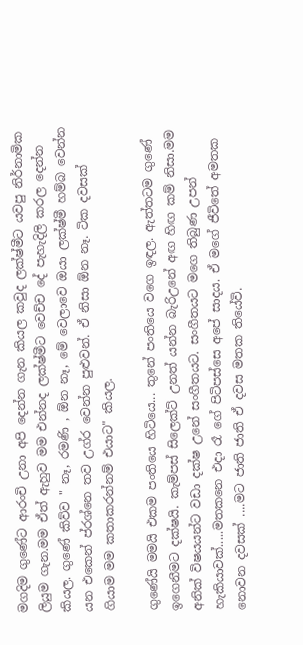මගදිම ගුණේට ආරංචි උනා අපි දෙන්න ගැන කියල කවුද ලක්ෂ්මීට යවපු නිර්නාමික ලියුම ගැන.මම ඒත් ඇහුව මම එන්නද ලක්ෂ්මීට වෙච්ච දේ පැහැදිලි කරල දෙන්න කියල. ගුණේ කිව්ව " නෑ, රමණි , ඕන නෑ, මේ වෙලාවෙ ඔයා ලක්ෂ්මී හම්බ වෙන්න යන එකෙන් ප්රශ්නෙ තව උග්ර වෙන්න පුළුවන්. ඒ නිසා ඕන නෑ. ටික දවසක් ගියාම මම කතාකරන්නම් එයාට" කියල.

ගුණේයි මමයි එකම පංතියෙ හිටියෙ... තුනේ පංතියෙ වගෙ ඉඳල. ඇත්තටම ගුණේ ඉගෙනීමට දක්ෂයි. කැම්පස් සිලෙක්ට් උනත් යන්න බැරිඋනේ අඟ හිඟ කම් නිසා.මම අනික් විෂයයන්ට වඩා දක්ෂ උනේ සංගීතයට. සංගීතයට මගෙ තිබුණ උපන් හැකියාවක්.....මතකනෙ එදා රෑ ගේ පිටිපස්සෙ අපේ සාදය. ඒ මගේ ජීවිතේ අමතක නොවන දවසක් ....මට ජාති ජාති ඒ දවස මතක තියේවි.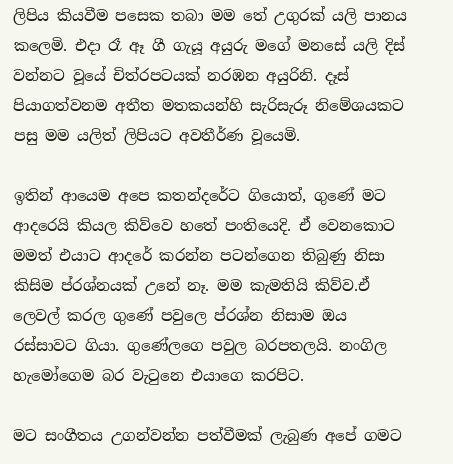ලිපිය කියවීම පසෙක තබා මම තේ උගුරක් යලි පානය කලෙමි. එදා රෑ ඈ ගී ගැයූ අයුරු මගේ මනසේ යලි දිස් වන්නට වූයේ චිත්රපටයක් නරඹන අයුරිනි. දෑස් පියාගත්වනම අතීත මතකයන්හි සැරිසැරූ නිමේශයකට පසු මම යලිත් ලිපියට අවතීර්ණ වූයෙමි.

ඉතින් ආයෙම අපෙ කතන්දරේට ගියොත්, ගුණේ මට ආදරෙයි කියල කිව්වෙ හතේ පංතියෙදි. ඒ වෙනකොට මමත් එයාට ආදරේ කරන්න පටන්ගෙන තිබුණු නිසා කිසිම ප්රශ්නයක් උනේ නෑ. මම කැමතියි කිව්ව.ඒ ලෙවල් කරල ගුණේ පවුලෙ ප්රශ්න නිසාම ඔය රස්සාවට ගියා. ගුණේලගෙ පවුල බරපතලයි. නංගිල හැමෝගෙම බර වැටුනෙ එයාගෙ කරපිට.

මට සංගීතය උගන්වන්න පත්වීමක් ලැබුණ අපේ ගමට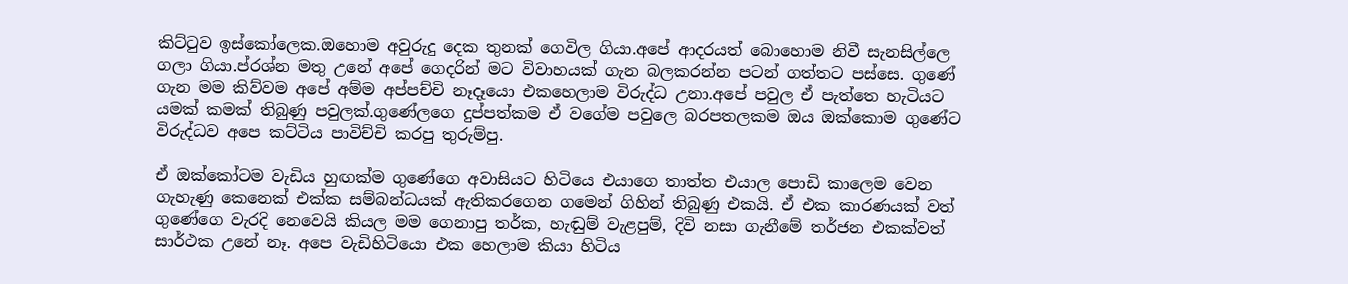කිට්ටුව ඉස්කෝලෙක.ඔහොම අවුරුදු දෙක තුනක් ගෙවිල ගියා.අපේ ආදරයත් බොහොම නිවී සැනසිල්ලෙ ගලා ගියා.ප්රශ්න මතු උනේ අපේ ගෙදරින් මට විවාහයක් ගැන බලකරන්න පටන් ගත්තට පස්සෙ. ගුණේ ගැන මම කිව්වම අපේ අම්ම අප්පච්චි නෑදෑයො එකහෙලාම විරුද්ධ උනා.අපේ පවුල ඒ පැත්තෙ හැටියට යමක් කමක් තිබුණු පවුලක්.ගුණේලගෙ දුප්පත්කම ඒ වගේම පවුලෙ බරපතලකම ඔය ඔක්කොම ගුණේට විරුද්ධව අපෙ කට්ටිය පාවිච්චි කරපු තුරුම්පු.

ඒ ඔක්කෝටම වැඩිය හුඟක්ම ගුණේගෙ අවාසියට හිටියෙ එයාගෙ තාත්ත එයාල පොඩි කාලෙම වෙන ගැහැණු කෙනෙක් එක්ක සම්බන්ධයක් ඇතිකරගෙන ගමෙන් ගිහින් තිබුණු එකයි. ඒ එක කාරණයක් වත් ගුණේගෙ වැරදි නෙවෙයි කියල මම ගෙනාපු තර්ක, හැඬුම් වැළපුම්, දිවි නසා ගැනීමේ තර්ජන එකක්වත් සාර්ථක උනේ නෑ. අපෙ වැඩිහිටියො එක හෙලාම කියා හිටිය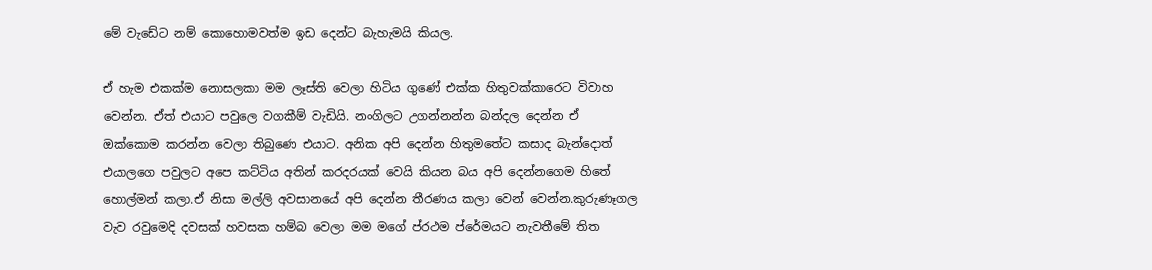මේ වැඩේට නම් කොහොමවත්ම ඉඩ දෙන්ට බැහැමයි කියල.

ඒ හැම එකක්ම නොසලකා මම ලෑස්ති වෙලා හිටිය ගුණේ එක්ක හිතුවක්කාරෙට විවාහ වෙන්න. ඒත් එයාට පවුලෙ වගකීම් වැඩියි. නංගිලට උගන්නන්න බන්දල දෙන්න ඒ ඔක්කොම කරන්න වෙලා තිබුණෙ එයාට. අනික අපි දෙන්න හිතුමතේට කසාද බැන්දොත් එයාලගෙ පවුලට අපෙ කට්ටිය අතින් කරදරයක් වෙයි කියන බය අපි දෙන්නගෙම හිතේ හොල්මන් කලා.ඒ නිසා මල්ලි අවසානයේ අපි දෙන්න තීරණය කලා වෙන් වෙන්න.කුරුණෑගල වැව රවුමෙදි දවසක් හවසක හම්බ වෙලා මම මගේ ප්රථම ප්රේමයට නැවතීමේ තිත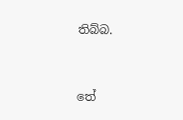තිබ්බ.


තේ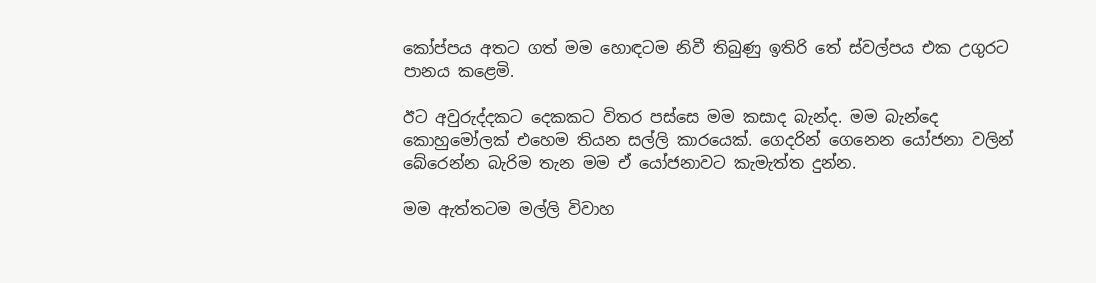කෝප්පය අතට ගත් මම හොඳටම නිවී තිබුණු ඉතිරි තේ ස්වල්පය එක උගුරට පානය කළෙමි.

ඊට අවුරුද්දකට දෙකකට විතර පස්සෙ මම කසාද බැන්ද. මම බැන්දෙ කොහුමෝලක් එහෙම තියන සල්ලි කාරයෙක්. ගෙදරින් ගෙනෙන යෝජනා වලින් බේරෙන්න බැරිම තැන මම ඒ යෝජනාවට කැමැත්ත දුන්න.

මම ඇත්තටම මල්ලි විවාහ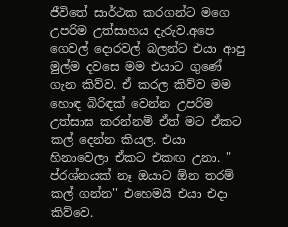ජීවිතේ සාර්ථක කරගන්ට මගෙ උපරිම උත්සාහය දැරුව.අපෙ ගෙවල් දොරවල් බලන්ට එයා ආපු මුල්ම දවසෙ මම එයාට ගුණේ ගැන කිව්ව. ඒ කරල කිව්ව මම හොඳ බිරිඳක් වෙන්න උපරිම උත්සාඝ කරන්නම් ඒත් මට ඒකට කල් දෙන්න කියල. එයා හිනාවෙලා ඒකට එකඟ උනා. " ප්රශ්නයක් නෑ ඔයාට ඕන තරම් කල් ගන්න'' එහෙමයි එයා එදා කිව්වෙ.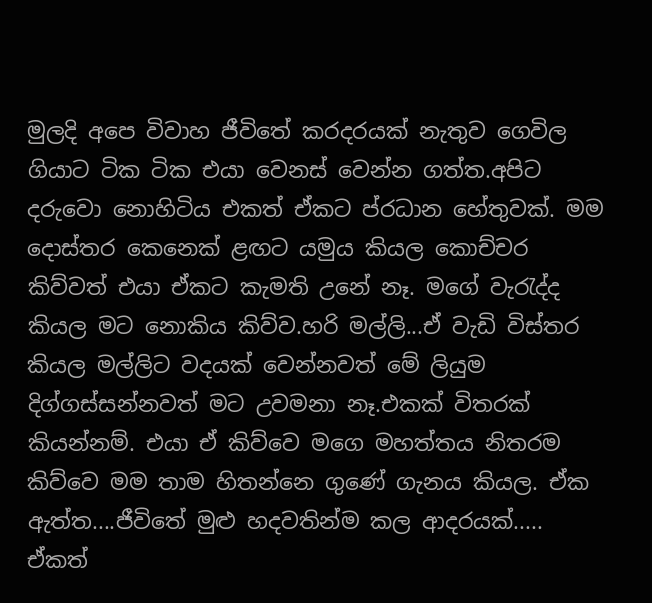මුලදි අපෙ විවාහ ජීවිතේ කරදරයක් නැතුව ගෙවිල ගියාට ටික ටික එයා වෙනස් වෙන්න ගත්ත.අපිට දරුවො නොහිටිය එකත් ඒකට ප්රධාන හේතුවක්. මම දොස්තර කෙනෙක් ළඟට යමුය කියල කොච්චර කිව්වත් එයා ඒකට කැමති උනේ නෑ. මගේ වැරැද්ද කියල මට නොකිය කිව්ව.හරි මල්ලි...ඒ වැඩි විස්තර කියල මල්ලිට වදයක් වෙන්නවත් මේ ලියුම දිග්ගස්සන්නවත් මට උවමනා නෑ.එකක් විතරක් කියන්නම්. එයා ඒ කිව්වෙ මගෙ මහත්තය නිතරම කිව්වෙ මම තාම හිතන්නෙ ගුණේ ගැනය කියල. ඒක ඇත්ත....ජීවිතේ මුළු හදවතින්ම කල ආදරයක්..... ඒකත්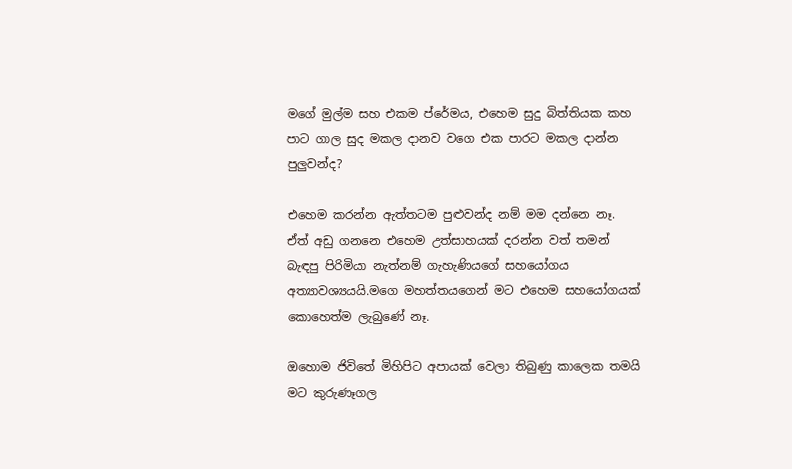මගේ මුල්ම සහ එකම ප්රේමය, එහෙම සුදු බිත්තියක කහ පාට ගාල සුද මකල දානව වගෙ එක පාරට මකල දාන්න පුලුවන්ද?

එහෙම කරන්න ඇත්තටම පුළුවන්ද නම් මම දන්නෙ නෑ. ඒත් අඩු ගනනෙ එහෙම උත්සාහයක් දරන්න වත් තමන් බැඳපු පිරිමියා නැත්නම් ගැහැණියගේ සහයෝගය අත්‍යාවශ්‍යයයි.මගෙ මහත්තයගෙන් මට එහෙම සහයෝගයක් කොහෙත්ම ලැබුණේ නෑ.

ඔහොම ජිවිතේ මිහිපිට අපායක් වෙලා තිබුණු කාලෙක තමයි මට කුරුණෑගල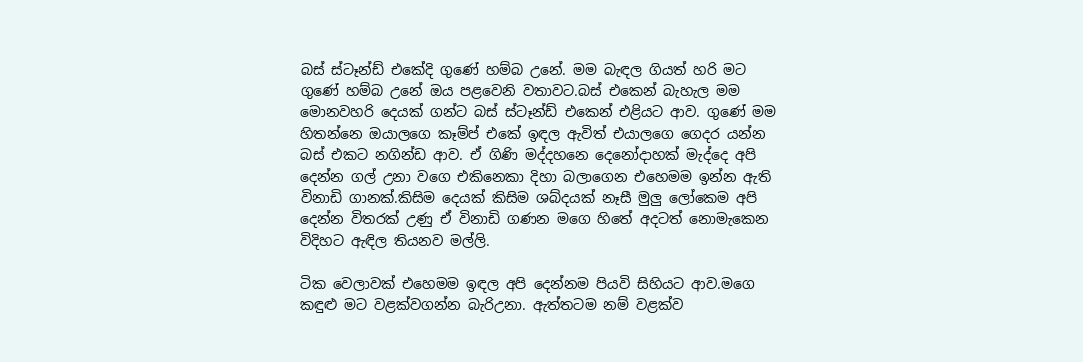බස් ස්ටෑන්ඩ් එකේදි ගුණේ හම්බ උනේ. මම බැඳල ගියත් හරි මට ගුණේ හම්බ උනේ ඔය පළවෙනි වතාවට.බස් එකෙන් බැහැල මම මොනවහරි දෙයක් ගන්ට බස් ස්ටෑන්ඩ් එකෙන් එළියට ආව. ගුණේ මම හිතන්නෙ ඔයාලගෙ කෑම්ප් එකේ ඉඳල ඇවිත් එයාලගෙ ගෙදර යන්න බස් එකට නගින්ඩ ආව. ඒ ගිණි මද්දහනෙ දෙනෝදාහක් මැද්දෙ අපි දෙන්න ගල් උනා වගෙ එකිනෙකා දිහා බලාගෙන එහෙමම ඉන්න ඇති විනාඩි ගානක්.කිසිම දෙයක් කිසිම ශබ්දයක් නෑසී මුලු ලෝකෙම අපි දෙන්න විතරක් උණු ඒ විනාඩි ගණන මගෙ හිතේ අදටත් නොමැකෙන විදිහට ඇඳිල තියනව මල්ලි.

ටික වෙලාවක් එහෙමම ඉඳල අපි දෙන්නම පියවි සිහියට ආව.මගෙ කඳුළු මට වළක්වගන්න බැරිඋනා. ඇත්තටම නම් වළක්ව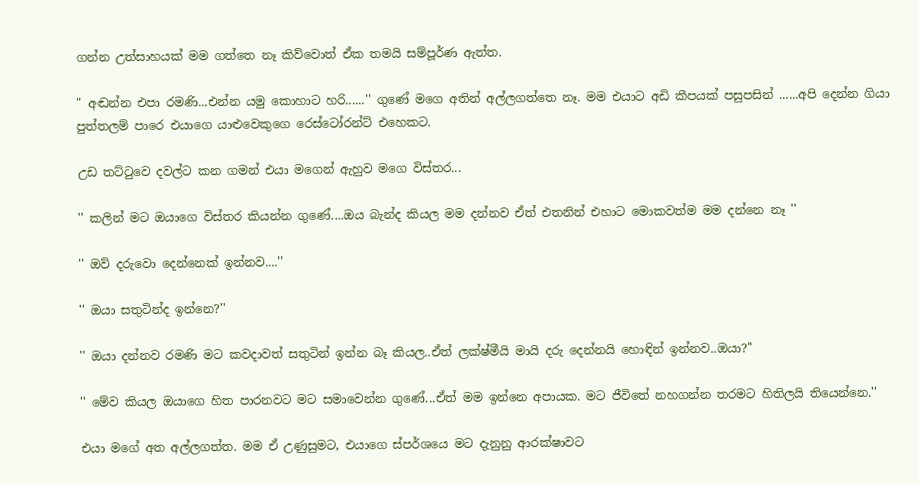ගන්න උත්සාහයක් මම ගත්තෙ නෑ කිව්වොත් ඒක තමයි සම්පූර්ණ ඇත්ත.

" අඬන්න එපා රමණි...එන්න යමු කොහාට හරි......'' ගුණේ මගෙ අතින් අල්ලගත්තෙ නෑ. මම එයාට අඩි කීපයක් පසුපසින් ......අපි දෙන්න ගියා පුත්තලම් පාරෙ එයාගෙ යාළුවෙකුගෙ රෙස්ටෝරන්ට් එහෙකට.

උඩ තට්ටුවෙ දවල්ට කන ගමන් එයා මගෙන් ඇහුව මගෙ විස්තර...

'' කලින් මට ඔයාගෙ විස්තර කියන්න ගුණේ....ඔය බැන්ද කියල මම දන්නව ඒත් එතනින් එහාට මොකවත්ම මම දන්නෙ නෑ ''

'' ඔව් දරුවො දෙන්නෙක් ඉන්නව....''

'' ඔයා සතුටින්ද ඉන්නෙ?''

'' ඔයා දන්නව රමණි මට කවදාවත් සතුටින් ඉන්න බෑ කියල..ඒත් ලක්ෂ්මීයි මායි දරු දෙන්නයි හොඳින් ඉන්නව..ඔයා?''

'' මේව කියල ඔයාගෙ හිත පාරනවට මට සමාවෙන්න ගුණේ...ඒත් මම ඉන්නෙ අපායක. මට ජීවිතේ නහගන්න තරමට හිතිලයි තියෙන්නෙ.''

එයා මගේ අත අල්ලගත්ත. මම ඒ උණුසුමට, එයාගෙ ස්පර්ශයෙ මට දැනුනු ආරක්ෂාවට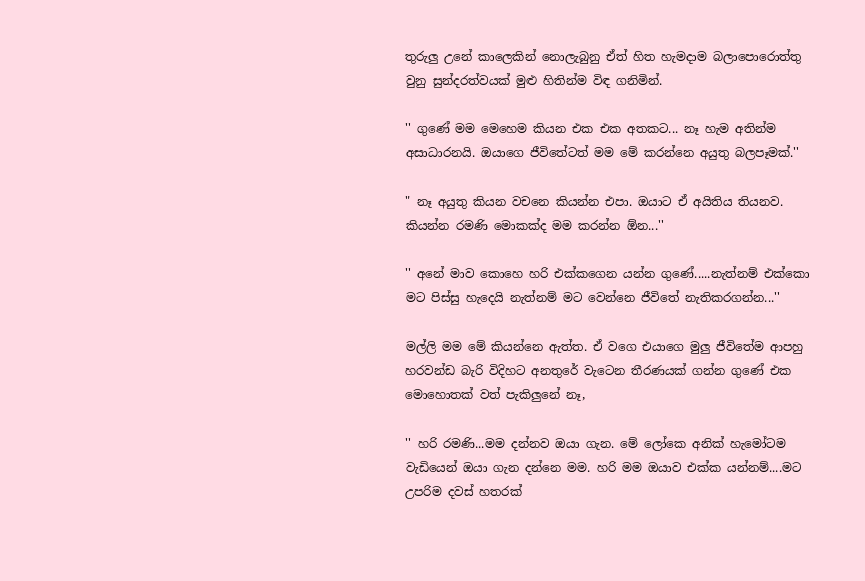තුරුලු උනේ කාලෙකින් නොලැබුනු ඒත් හිත හැමදාම බලාපොරොත්තු වුනු සුන්දරත්වයක් මුළු හිතින්ම විඳ ගනිමින්.

'' ගුණේ මම මෙහෙම කියන එක එක අතකට... නෑ හැම අතින්ම අසාධාරනයි. ඔයාගෙ ජීවිතේටත් මම මේ කරන්නෙ අයුතු බලපෑමක්.''

" නෑ අයුතු කියන වචනෙ කියන්න එපා. ඔයාට ඒ අයිතිය තියනව. කියන්න රමණි මොකක්ද මම කරන්න ඕන...''

'' අනේ මාව කොහෙ හරි එක්කගෙන යන්න ගුණේ.....නැත්නම් එක්කො මට පිස්සු හැදෙයි නැත්නම් මට වෙන්නෙ ජීවිතේ නැතිකරගන්න...''

මල්ලි මම මේ කියන්නෙ ඇත්ත. ඒ වගෙ එයාගෙ මුලු ජීවිතේම ආපහු හරවන්ඩ බැරි විදිහට අනතුරේ වැටෙන තීරණයක් ගන්න ගුණේ එක මොහොතක් වත් පැකිලුනේ නෑ,

'' හරි රමණි...මම දන්නව ඔයා ගැන. මේ ලෝකෙ අනික් හැමෝටම වැඩියෙන් ඔයා ගැන දන්නෙ මම. හරි මම ඔයාව එක්ක යන්නම්....මට උපරිම දවස් හතරක්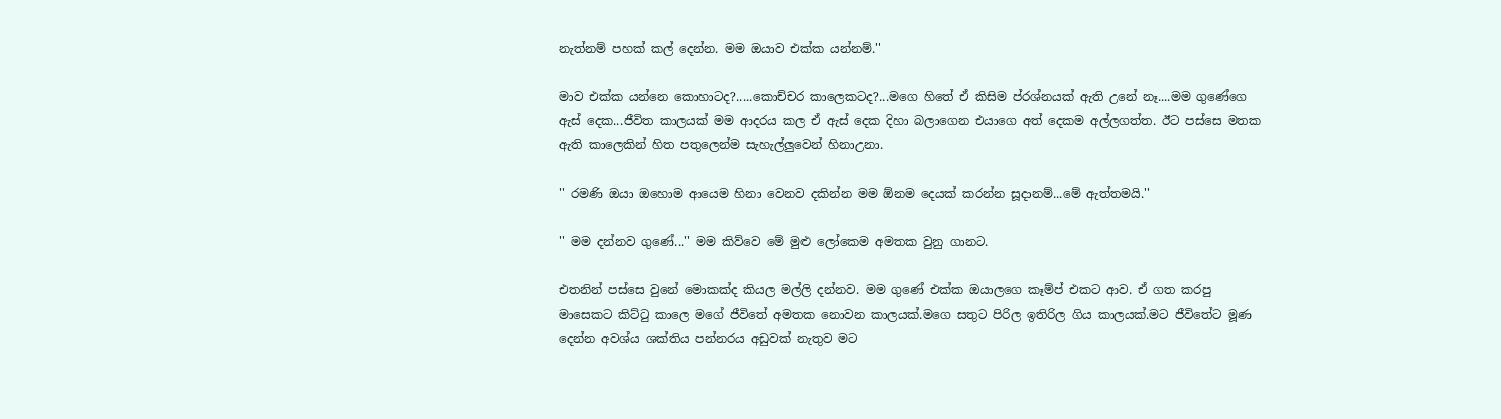නැත්නම් පහක් කල් දෙන්න. මම ඔයාව එක්ක යන්නම්.''

මාව එක්ක යන්නෙ කොහාටද?.....කොච්චර කාලෙකටද?...මගෙ හිතේ ඒ කිසිම ප්රශ්නයක් ඇති උනේ නෑ....මම ගුණේගෙ ඇස් දෙක...ජීවිත කාලයක් මම ආදරය කල ඒ ඇස් දෙක දිහා බලාගෙන එයාගෙ අත් දෙකම අල්ලගත්ත. ඊට පස්සෙ මතක ඇති කාලෙකින් හිත පතුලෙන්ම සැහැල්ලුවෙන් හිනාඋනා.

'' රමණි ඔයා ඔහොම ආයෙම හිනා වෙනව දකින්න මම ඕනම දෙයක් කරන්න සූදානම්...මේ ඇත්තමයි.''

'' මම දන්නව ගුණේ...'' මම කිව්වෙ මේ මුළු ලෝකෙම අමතක වුනු ගානට.

එතනින් පස්සෙ වුනේ මොකක්ද කියල මල්ලි දන්නව. මම ගුණේ එක්ක ඔයාලගෙ කෑම්ප් එකට ආව. ඒ ගත කරපු මාසෙකට කිට්ටු කාලෙ මගේ ජීවිතේ අමතක නොවන කාලයක්.මගෙ සතුට පිරිල ඉතිරිල ගිය කාලයක්.මට ජීවිතේට මූණ දෙන්න අවශ්ය ශක්තිය පන්නරය අඩුවක් නැතුව මට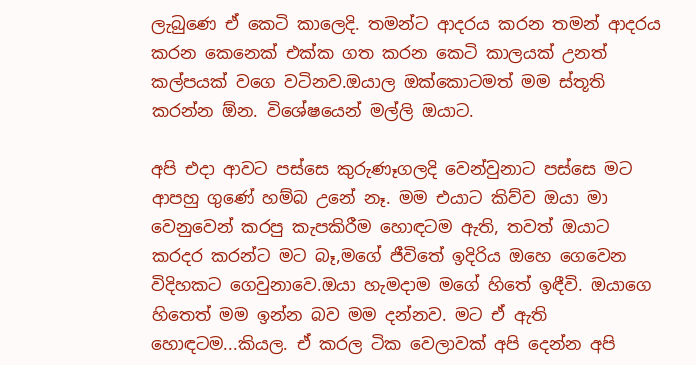ලැබුණෙ ඒ කෙටි කාලෙදි. තමන්ට ආදරය කරන තමන් ආදරය කරන කෙනෙක් එක්ක ගත කරන කෙටි කාලයක් උනත් කල්පයක් වගෙ වටිනව.ඔයාල ඔක්කොටමත් මම ස්තූති කරන්න ඕන. විශේෂයෙන් මල්ලි ඔයාට.

අපි එදා ආවට පස්සෙ කුරුණෑගලදි වෙන්වුනාට පස්සෙ මට ආපහු ගුණේ හම්බ උනේ නෑ. මම එයාට කිව්ව ඔයා මා වෙනුවෙන් කරපු කැපකිරීම හොඳටම ඇති, තවත් ඔයාට කරදර කරන්ට මට බෑ,මගේ ජීවිතේ ඉදිරිය ඔහෙ ගෙවෙන විදිහකට ගෙවුනාවෙ.ඔයා හැමදාම මගේ හිතේ ඉඳීවි. ඔයාගෙ හිතෙත් මම ඉන්න බව මම දන්නව. මට ඒ ඇති හොඳටම...කියල. ඒ කරල ටික වෙලාවක් අපි දෙන්න අපි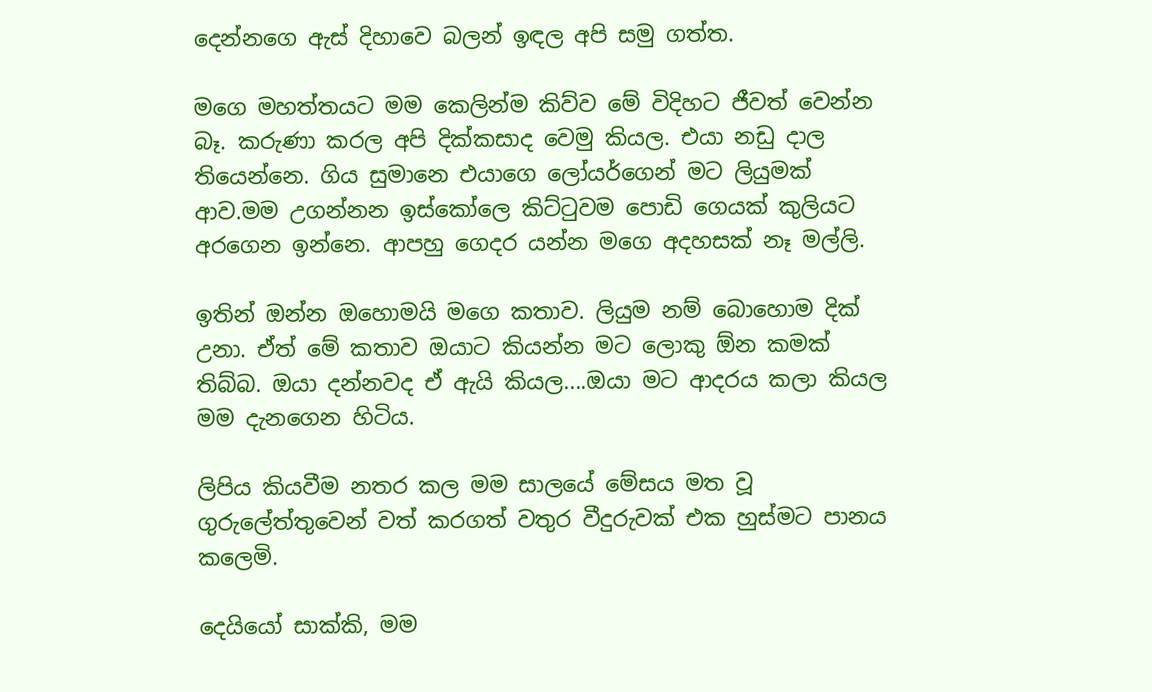දෙන්නගෙ ඇස් දිහාවෙ බලන් ඉඳල අපි සමු ගත්ත.

මගෙ මහත්තයට මම කෙලින්ම කිව්ව මේ විදිහට ජීවත් වෙන්න බෑ. කරුණා කරල අපි දික්කසාද වෙමු කියල. එයා නඩු දාල තියෙන්නෙ. ගිය සුමානෙ එයාගෙ ලෝයර්ගෙන් මට ලියුමක් ආව.මම උගන්නන ඉස්කෝලෙ කිට්ටුවම පොඩි ගෙයක් කුලියට අරගෙන ඉන්නෙ. ආපහු ගෙදර යන්න මගෙ අදහසක් නෑ මල්ලි.

ඉතින් ඔන්න ඔහොමයි මගෙ කතාව. ලියුම නම් බොහොම දික් උනා. ඒත් මේ කතාව ඔයාට කියන්න මට ලොකු ඕන කමක් තිබ්බ. ඔයා දන්නවද ඒ ඇයි කියල....ඔයා මට ආදරය කලා කියල මම දැනගෙන හිටිය.

ලිපිය කියවීම නතර කල මම සාලයේ මේසය මත වූ ගුරුලේත්තුවෙන් වත් කරගත් වතුර වීදුරුවක් එක හුස්මට පානය කලෙමි.

දෙයියෝ සාක්කි, මම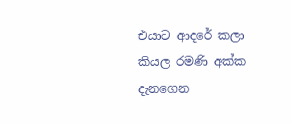එයාට ආදරේ කලා කියල රමණි අක්ක දැනගෙන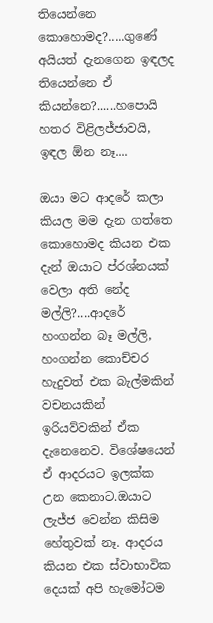තියෙන්නෙ කොහොමද?.....ගුණේ අයියත් දැනගෙන ඉඳලද තියෙන්නෙ ඒ කියන්නෙ?......හපොයි හතර විළිලජ්ජාවයි, ඉඳල ඕන නෑ....

ඔයා මට ආදරේ කලා කියල මම දැන ගත්තෙ කොහොමද කියන එක දැන් ඔයාට ප්රශ්නයක් වෙලා අති නේද මල්ලි?....ආදරේ හංගන්න බෑ මල්ලි, හංගන්න කොච්චර හැදුවත් එක බැල්මකින් වචනයකින් ඉරියව්වකින් ඒක දැනෙනෙව. විශේෂයෙන් ඒ ආදරයට ඉලක්ක උන කෙනාට.ඔයාට ලැජ්ජ වෙන්න කිසිම හේතුවක් නෑ. ආදරය කියන එක ස්වාභාවික දෙයක් අපි හැමෝටම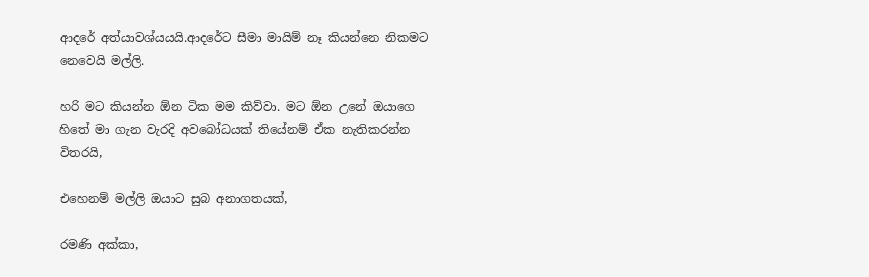ආදරේ අත්යාවශ්යයයි.ආදරේට සීමා මායිම් නෑ කියන්නෙ නිකමට නෙවෙයි මල්ලි.

හරි මට කියන්න ඕන ටික මම කිව්වා. මට ඕන උනේ ඔයාගෙ හිතේ මා ගැන වැරදි අවබෝධයක් තියේනම් ඒක නැතිකරන්න විතරයි,

එහෙනම් මල්ලි ඔයාට සුබ අනාගතයක්,

රමණි අක්කා,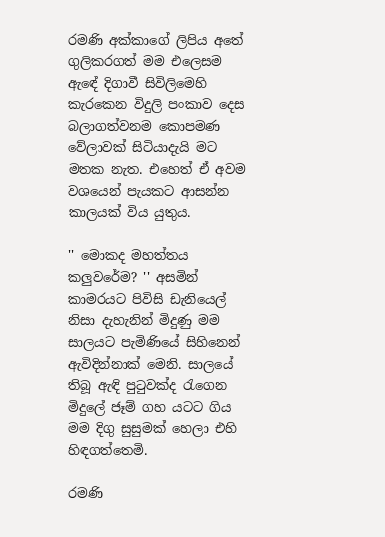රමණි අක්කාගේ ලිපිය අතේ ගුලිකරගත් මම එලෙසම ඇඳේ දිගාවී සිවිලිමෙහි කැරකෙන විදුලි පංකාව දෙස බලාගත්වනම කොපමණ වේලාවක් සිටියාදැයි මට මතක නැත. එහෙත් ඒ අවම වශයෙන් පැයකට ආසන්න කාලයක් විය යුතුය.

'' මොකද මහත්තය කලුවරේම? '' අසමින් කාමරයට පිවිසි ඩැනියෙල් නිසා දැහැනින් මිදුණු මම සාලයට පැමිණියේ සිහිනෙන් ඇවිදින්නාක් මෙනි. සාලයේ තිබූ ඇඳි පුටුවක්ද රැගෙන මිදුලේ ජෑම් ගහ යටට ගිය මම දිගු සුසුමක් හෙලා එහි හිඳගත්තෙමි.

රමණි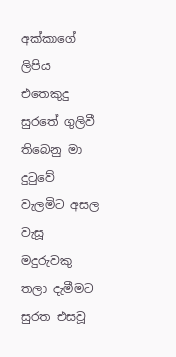අක්කාගේ ලිපිය එතෙකුදු සුරතේ ගුලිවී තිබෙනු මා දුටුවේ වැලමිට අසල වැසූ මදුරුවකු තලා දැමීමට සුරත එසවූ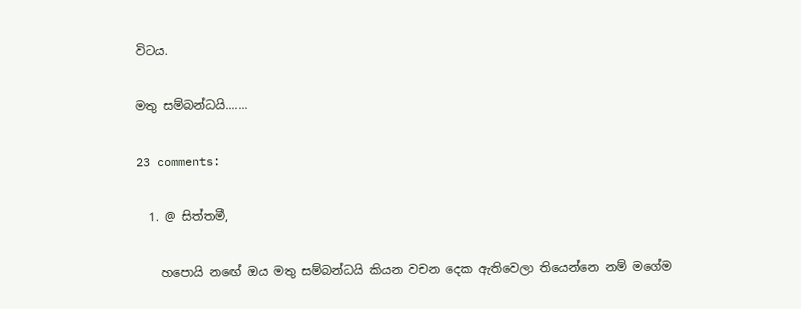විටය.

මතු සම්බන්ධයි.......

23 comments:

  1. @ සිත්තමී,

    හපොයි නඟේ ඔය මතු සම්බන්ධයි කියන වචන දෙක ඇතිවෙලා තියෙන්නෙ නම් මගේම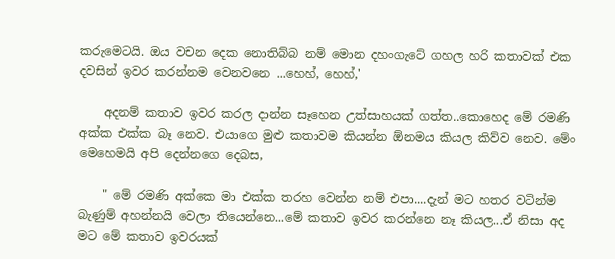කරුමෙටයි. ඔය වචන දෙක නොතිබ්බ නම් මොන දහංගැටේ ගහල හරි කතාවක් එක දවසින් ඉවර කරන්නම වෙනවනෙ ...හෙහ්, හෙහ්,'

    අදනම් කතාව ඉවර කරල දාන්න සෑහෙන උත්සාහයක් ගත්ත..කොහෙද මේ රමණි අක්ක එක්ක බෑ නෙව. එයාගෙ මුළු කතාවම කියන්න ඕනමය කියල කිව්ව නෙව. මේං මෙහෙමයි අපි දෙන්නගෙ දෙබස,

    " මේ රමණි අක්කෙ මා එක්ක තරහ වෙන්න නම් එපා....දැන් මට හතර වටින්ම බැණුම් අහන්නයි වෙලා තියෙන්නෙ...මේ කතාව ඉවර කරන්නෙ නෑ කියල...ඒ නිසා අද මට මේ කතාව ඉවරයක්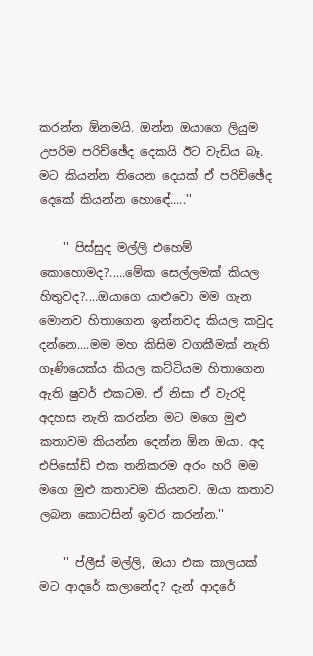කරන්න ඕනමයි. ඔන්න ඔයාගෙ ලියුම උපරිම පරිච්ඡේද දෙකයි ඊට වැඩිය බෑ. මට කියන්න තියෙන දෙයක් ඒ පරිච්ඡේද දෙකේ කියන්න හොඳේ.....''

    '' පිස්සුද මල්ලි එහෙම් කොහොමද?.....මේක සෙල්ලමක් කියල හිතුවද?....ඔයාගෙ යාළුවො මම ගැන මොනව හිතාගෙන ඉන්නවද කියල කවුද දන්නෙ....මම මහ කිසිම වගකීමක් නැති ගෑණියෙක්ය කියල කට්ටියම හිතාගෙන ඇති ෂුවර් එකටම. ඒ නිසා ඒ වැරදි අදහස නැති කරන්න මට මගෙ මුළු කතාවම කියන්න දෙන්න ඕන ඔයා. අද එපිසෝඩ් එක තනිකරම අරං හරි මම මගෙ මුළු කතාවම කියනව. ඔයා කතාව ලබන කොටසින් ඉවර කරන්න.''

    '' ප්ලීස් මල්ලි, ඔයා එක කාලයක් මට ආදරේ කලානේද? දැන් ආදරේ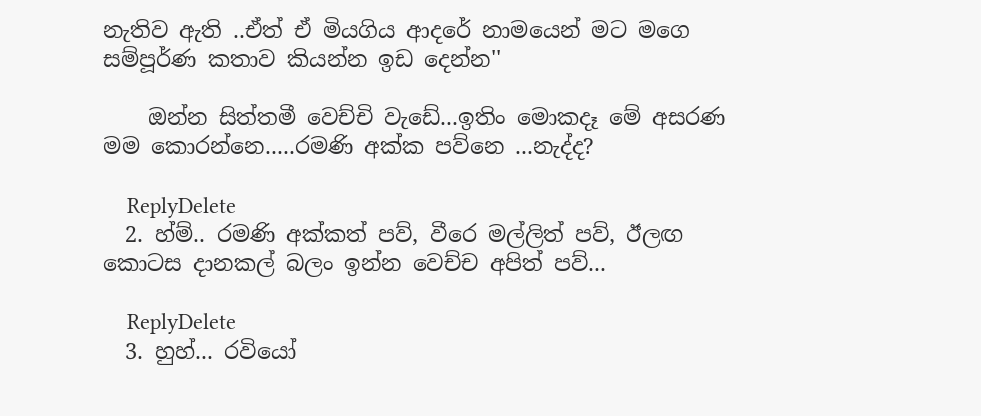නැතිව ඇති ..ඒත් ඒ මියගිය ආදරේ නාමයෙන් මට මගෙ සම්පූර්ණ කතාව කියන්න ඉඩ දෙන්න''

    ඔන්න සිත්තමී වෙච්චි වැඩේ...ඉතිං මොකදෑ මේ අසරණ මම කොරන්නෙ.....රමණි අක්ක පව්නෙ ...නැද්ද?

    ReplyDelete
  2. හ්ම්.. රමණි අක්කත් පව්, වීරෙ මල්ලිත් පව්, ඊලඟ කොටස දානකල් බලං ඉන්න වෙච්ච අපිත් පව්...

    ReplyDelete
  3. හුහ්... රවියෝ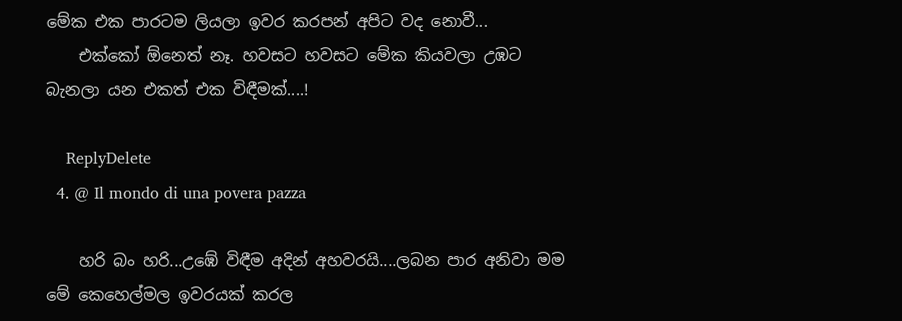මේක එක පාරටම ලියලා ඉවර කරපන් අපිට වද නොවී...
    එක්කෝ ඕනෙත් නෑ. හවසට හවසට මේක කියවලා උඹට බැනලා යන එකත් එක විඳීමක්....!

    ReplyDelete
  4. @ Il mondo di una povera pazza

    හරි බං හරි...උඹේ විඳීම අදින් අහවරයි....ලබන පාර අනිවා මම මේ කෙහෙල්මල ඉවරයක් කරල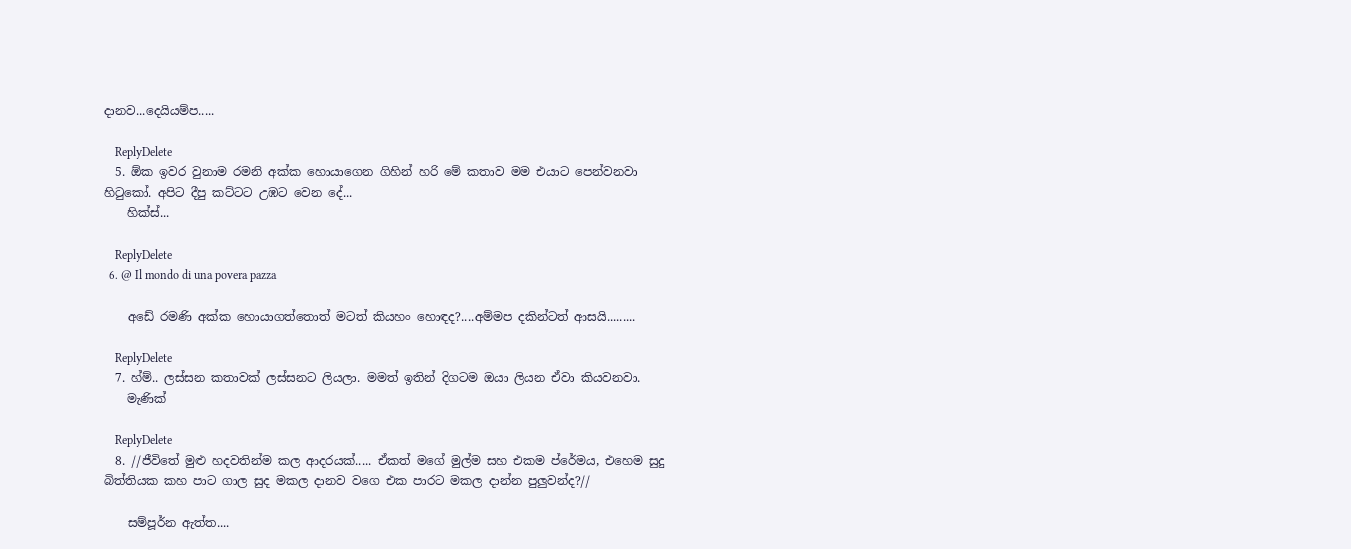දානව...දෙයියම්ප.....

    ReplyDelete
  5. ඕක ඉවර වුනාම රමනි අක්ක හොයාගෙන ගිහින් හරි මේ කතාව මම එයාට පෙන්වනවා හිටුකෝ. අපිට දීපු කට්ටට උඹට වෙන දේ...
    හික්ස්...

    ReplyDelete
  6. @ Il mondo di una povera pazza

    අඩේ රමණි අක්ක හොයාගත්තොත් මටත් කියහං හොඳද?....අම්මප දකින්ටත් ආසයි.........

    ReplyDelete
  7. හ්ම්.. ලස්සන කතාවක් ලස්සනට ලියලා. මමත් ඉතින් දිගටම ඔයා ලියන ඒවා කියවනවා.
    මැණික්

    ReplyDelete
  8. //ජීවිතේ මුළු හදවතින්ම කල ආදරයක්..... ඒකත් මගේ මුල්ම සහ එකම ප්රේමය, එහෙම සුදු බිත්තියක කහ පාට ගාල සුද මකල දානව වගෙ එක පාරට මකල දාන්න පුලුවන්ද?//

    සම්පූර්න ඇත්ත....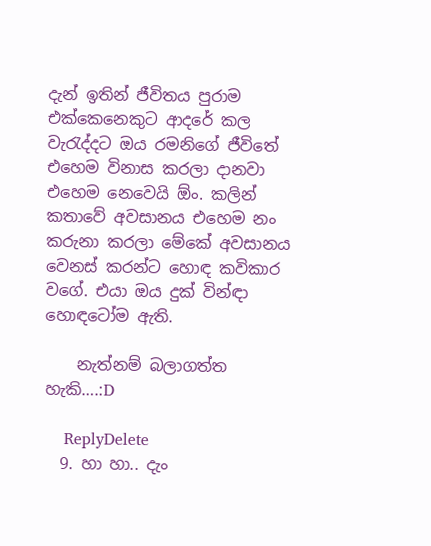දැන් ඉතින් ජීවිතය පුරාම එක්කෙනෙකුට ආදරේ කල වැරැද්දට ඔය රමනිගේ ජීවිතේ එහෙම විනාස කරලා දානවා එහෙම නෙවෙයි ඕං. කලින් කතාවේ අවසානය එහෙම නං කරුනා කරලා මේකේ අවසානය වෙනස් කරන්ට හොඳ කවිකාර වගේ. එයා ඔය දුක් වින්ඳා හොඳටෝම ඇති.

    නැත්නම් බලාගත්ත හැකි….:D

    ReplyDelete
  9. හා හා.. දැං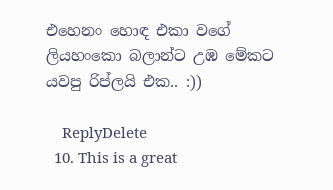එහෙනං හොඳ එකා වගේ ලියහංකො බලාන්ට උඹ මේකට යවපු රිප්ලයි එක.. :))

    ReplyDelete
  10. This is a great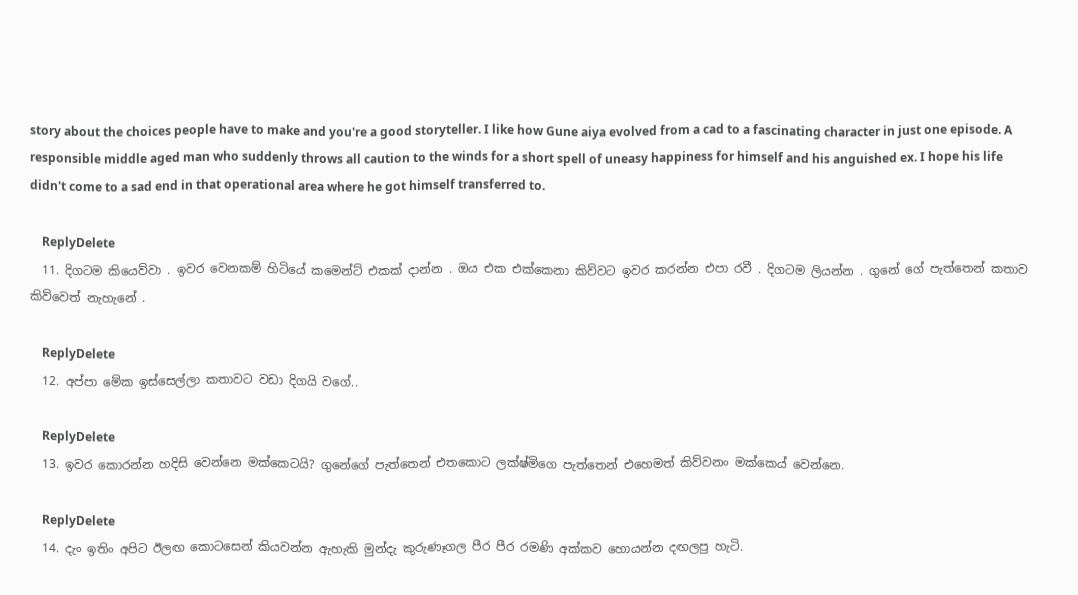story about the choices people have to make and you're a good storyteller. I like how Gune aiya evolved from a cad to a fascinating character in just one episode. A responsible middle aged man who suddenly throws all caution to the winds for a short spell of uneasy happiness for himself and his anguished ex. I hope his life didn't come to a sad end in that operational area where he got himself transferred to.

    ReplyDelete
  11. දිගටම කියෙව්වා . ඉවර වෙනකම් හිටියේ කමෙන්ට් එකක් දාන්න . ඔය එක එක්කෙනා කිව්වට ඉවර කරන්න එපා රවී . දිගටම ලියන්න . ගුනේ ගේ පැත්තෙන් කතාව කිව්වෙත් නැහැනේ .

    ReplyDelete
  12. අප්පා මේක ඉස්සෙල්ලා කතාවට වඩා දිගයි වගේ..

    ReplyDelete
  13. ඉවර කොරන්න හදිසි වෙන්නෙ මක්කෙටයි? ගුනේගේ පැත්තෙන් එතකොට ලක්ෂ්මිගෙ පැත්තෙන් එහෙමත් කිව්වනං මක්කෙය් වෙන්නෙ.

    ReplyDelete
  14. දැං ඉතිං අපිට ඊලඟ කොටසෙන් කියවන්න ඇහැකි මුන්දැ කුරුණෑගල පීර පීර රමණි අක්කව හොයන්න දඟලපු හැටි.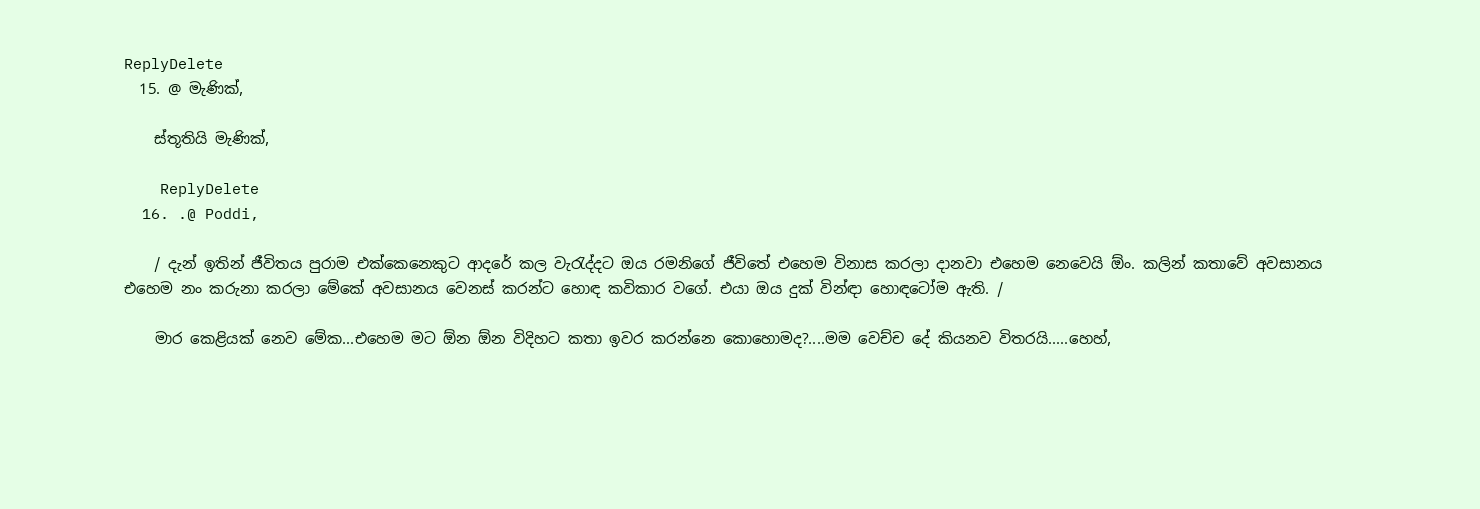ReplyDelete
  15. @ මැණික්,

    ස්තූතියි මැණික්,

    ReplyDelete
  16. .@ Poddi,

    / දැන් ඉතින් ජීවිතය පුරාම එක්කෙනෙකුට ආදරේ කල වැරැද්දට ඔය රමනිගේ ජීවිතේ එහෙම විනාස කරලා දානවා එහෙම නෙවෙයි ඕං. කලින් කතාවේ අවසානය එහෙම නං කරුනා කරලා මේකේ අවසානය වෙනස් කරන්ට හොඳ කවිකාර වගේ. එයා ඔය දුක් වින්ඳා හොඳටෝම ඇති. /

    මාර කෙළියක් නෙව මේක...එහෙම මට ඕන ඕන විදිහට කතා ඉවර කරන්නෙ කොහොමද?....මම වෙච්ච දේ කියනව විතරයි.....හෙහ්,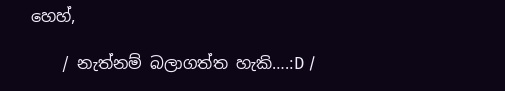හෙහ්,

    / නැත්නම් බලාගත්ත හැකි….:D /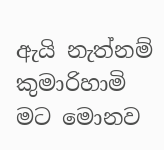ඇයි නැත්නම් කුමාරිහාමි මට මොනව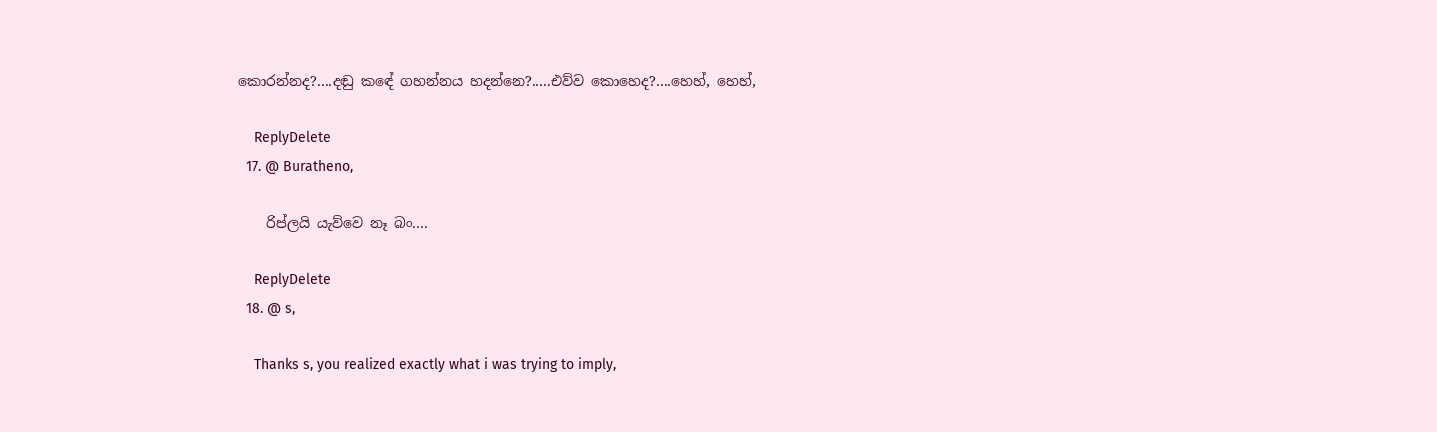කොරන්නද?....දඬු කඳේ ගහන්නය හදන්නෙ?.....එව්ව කොහෙද?....හෙහ්, හෙහ්,

    ReplyDelete
  17. @ Buratheno,

    රිප්ලයි යැව්වෙ නෑ බං....

    ReplyDelete
  18. @ s,

    Thanks s, you realized exactly what i was trying to imply,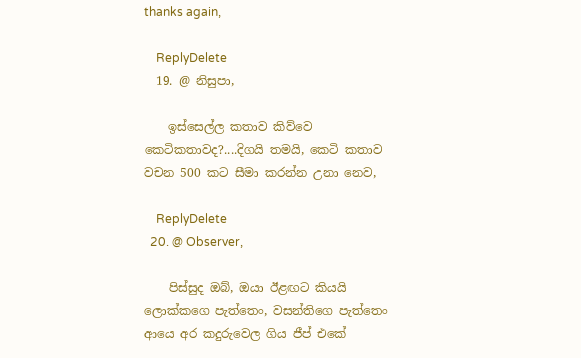thanks again,

    ReplyDelete
  19. @ නිසුපා,

    ඉස්සෙල්ල කතාව කිව්වෙ කෙටිකතාවද?....දිගයි තමයි, කෙටි කතාව වචන 500 කට සීමා කරන්න උනා නෙව,

    ReplyDelete
  20. @ Observer,

    පිස්සුද ඔබ්, ඔයා ඊළඟට කියයි ලොක්කගෙ පැත්තෙං, වසන්තිගෙ පැත්තෙං ආයෙ අර කදුරුවෙල ගිය ජීප් එකේ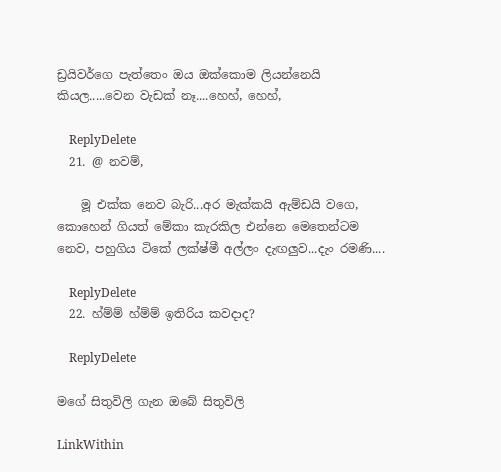ඩ්‍රයිවර්ගෙ පැත්තෙං ඔය ඔක්කොම ලියන්නෙයි කියල.....වෙන වැඩක් නෑ....හෙහ්, හෙහ්,

    ReplyDelete
  21. @ නවම්,

    මූ එක්ක නෙව බැරි...අර මැක්කයි ඇම්ඩයි වගෙ, කොහෙන් ගියත් මේකා කැරකිල එන්නෙ මෙතෙන්ටම නෙව, පහුගිය ටිකේ ලක්ෂ්මී අල්ලං දැඟලුව...දැං රමණි....

    ReplyDelete
  22. හ්ම්ම් හ්ම්ම් ඉතිරිය කවදාද?

    ReplyDelete

මගේ සිතුවිලි ගැන ඔබේ සිතුවිලි

LinkWithin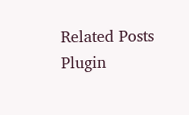Related Posts Plugin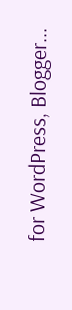for WordPress, Blogger...